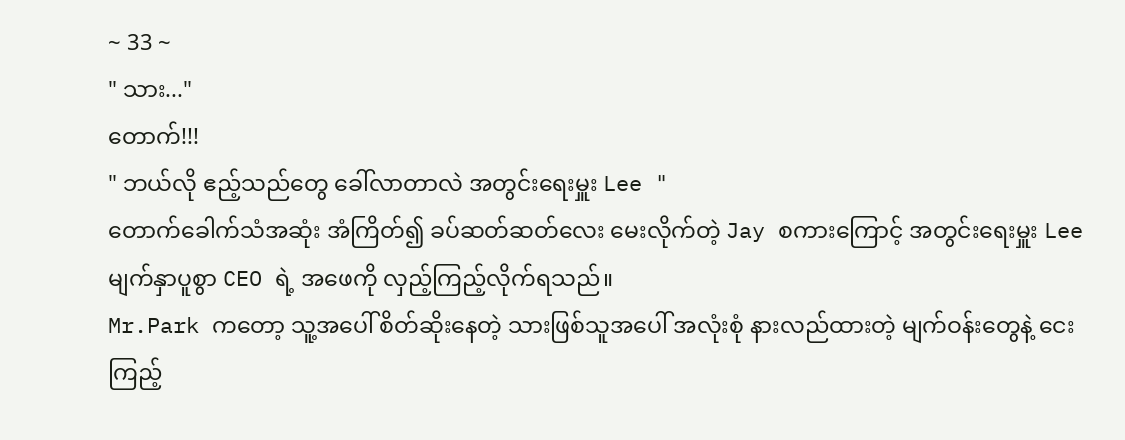~ 33 ~
" သား..."
တောက်!!!
" ဘယ်လို ဧည့်သည်တွေ ခေါ်လာတာလဲ အတွင်းရေးမှူး Lee "
တောက်ခေါက်သံအဆုံး အံကြိတ်၍ ခပ်ဆတ်ဆတ်လေး မေးလိုက်တဲ့ Jay စကားကြောင့် အတွင်းရေးမှူး Lee မျက်နှာပူစွာ CEO ရဲ့ အဖေကို လှည့်ကြည့်လိုက်ရသည်။
Mr.Park ကတော့ သူ့အပေါ် စိတ်ဆိုးနေတဲ့ သားဖြစ်သူအပေါ် အလုံးစုံ နားလည်ထားတဲ့ မျက်ဝန်းတွေနဲ့ ငေးကြည့်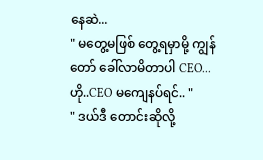နေဆဲ...
" မတွေ့မဖြစ် တွေ့ရမှာမို့ ကျွန်တော် ခေါ်လာမိတာပါ CEO... ဟို..CEO မကျေနပ်ရင်.. "
" ဒယ်ဒီ တောင်းဆိုလို့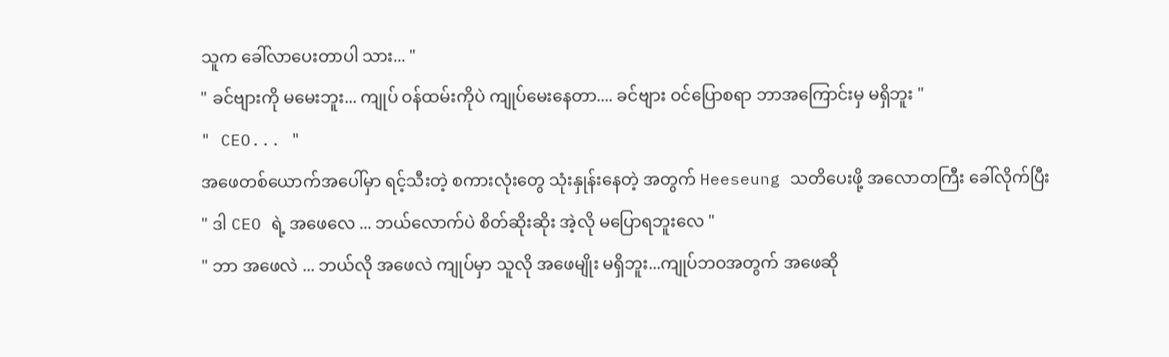သူက ခေါ်လာပေးတာပါ သား... "
" ခင်ဗျားကို မမေးဘူး... ကျုပ် ဝန်ထမ်းကိုပဲ ကျုပ်မေးနေတာ.... ခင်ဗျား ဝင်ပြောစရာ ဘာအကြောင်းမှ မရှိဘူး "
" CEO... "
အဖေတစ်ယောက်အပေါ်မှာ ရင့်သီးတဲ့ စကားလုံးတွေ သုံးနှုန်းနေတဲ့ အတွက် Heeseung သတိပေးဖို့ အလောတကြီး ခေါ်လိုက်ပြီး
" ဒါ CEO ရဲ့ အဖေလေ ... ဘယ်လောက်ပဲ စိတ်ဆိုးဆိုး အဲ့လို မပြောရဘူးလေ "
" ဘာ အဖေလဲ ... ဘယ်လို အဖေလဲ ကျုပ်မှာ သူလို အဖေမျိုး မရှိဘူး...ကျုပ်ဘဝအတွက် အဖေဆို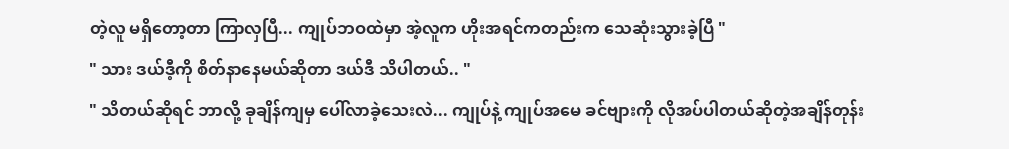တဲ့လူ မရှိတော့တာ ကြာလှပြီ... ကျုပ်ဘဝထဲမှာ အဲ့လူက ဟိုးအရင်ကတည်းက သေဆုံးသွားခဲ့ပြီ "
" သား ဒယ်ဒီ့ကို စိတ်နာနေမယ်ဆိုတာ ဒယ်ဒီ သိပါတယ်.. "
" သိတယ်ဆိုရင် ဘာလို့ ခုချိန်ကျမှ ပေါ်လာခဲ့သေးလဲ... ကျုပ်နဲ့ ကျုပ်အမေ ခင်ဗျားကို လိုအပ်ပါတယ်ဆိုတဲ့အချိန်တုန်း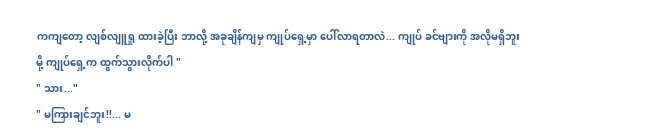ကကျတော့ လျစ်လျူရှု ထားခဲ့ပြီး ဘာလို့ အခုချိန်ကျမှ ကျုပ်ရှေ့မှာ ပေါ်လာရတာလဲ... ကျုပ် ခင်ဗျားကို အလိုမရှိဘူးမို့ ကျုပ်ရှေ့က ထွက်သွားလိုက်ပါ "
" သား..."
" မကြားချင်ဘူး!!... မ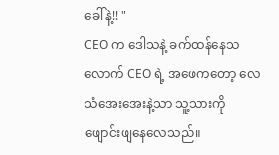ခေါ်နဲ့!! "
CEO က ဒေါသနဲ့ ခက်ထန်နေသလောက် CEO ရဲ့ အဖေကတော့ လေသံအေးအေးနဲ့သာ သူ့သားကို ဖျောင်းဖျနေလေသည်။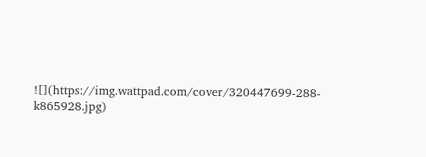![](https://img.wattpad.com/cover/320447699-288-k865928.jpg)